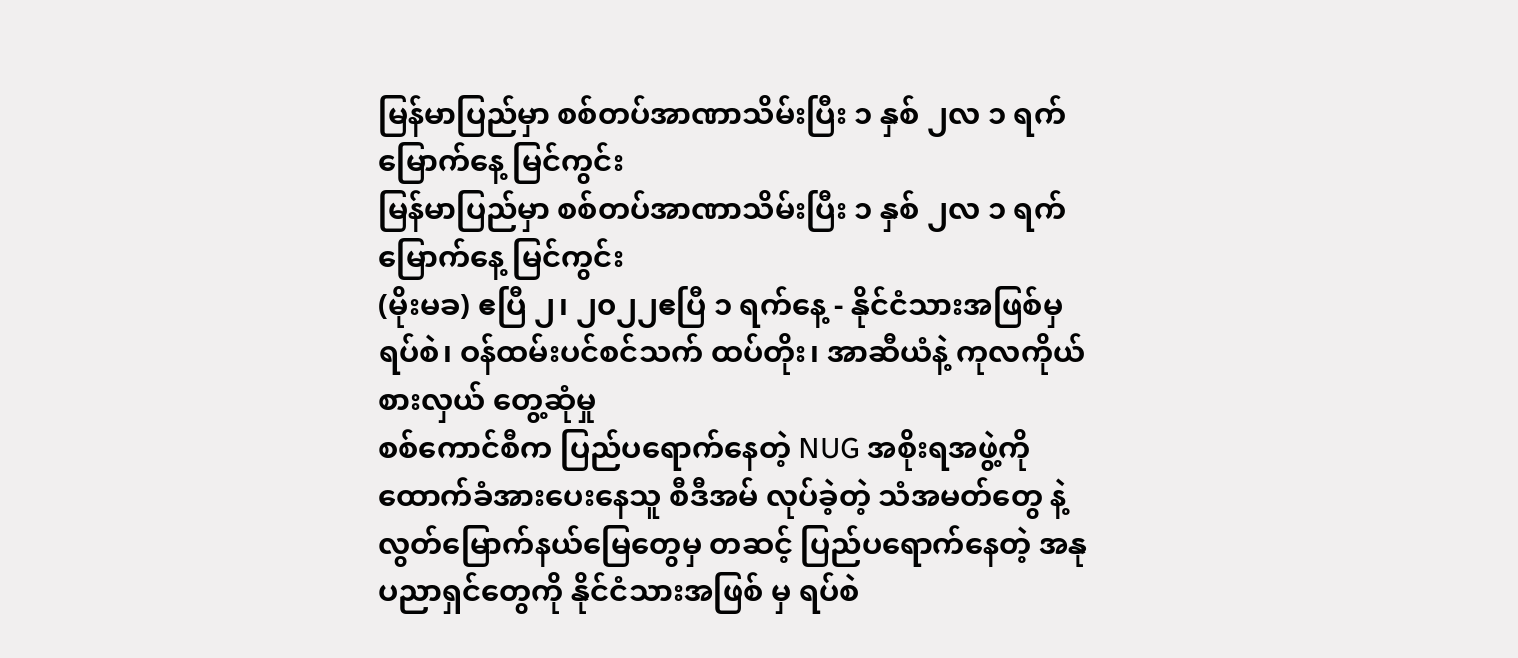မြန်မာပြည်မှာ စစ်တပ်အာဏာသိမ်းပြီး ၁ နှစ် ၂လ ၁ ရက်မြောက်နေ့ မြင်ကွင်း
မြန်မာပြည်မှာ စစ်တပ်အာဏာသိမ်းပြီး ၁ နှစ် ၂လ ၁ ရက်မြောက်နေ့ မြင်ကွင်း
(မိုးမခ) ဧပြီ ၂၊ ၂၀၂၂ဧပြီ ၁ ရက်နေ့ - နိုင်ငံသားအဖြစ်မှ ရပ်စဲ၊ ဝန်ထမ်းပင်စင်သက် ထပ်တိုး၊ အာဆီယံနဲ့ ကုလကိုယ်စားလှယ် တွေ့ဆုံမှု
စစ်ကောင်စီက ပြည်ပရောက်နေတဲ့ NUG အစိုးရအဖွဲ့ကို ထောက်ခံအားပေးနေသူ စီဒီအမ် လုပ်ခဲ့တဲ့ သံအမတ်တွေ နဲ့ လွတ်မြောက်နယ်မြေတွေမှ တဆင့် ပြည်ပရောက်နေတဲ့ အနုပညာရှင်တွေကို နိုင်ငံသားအဖြစ် မှ ရပ်စဲ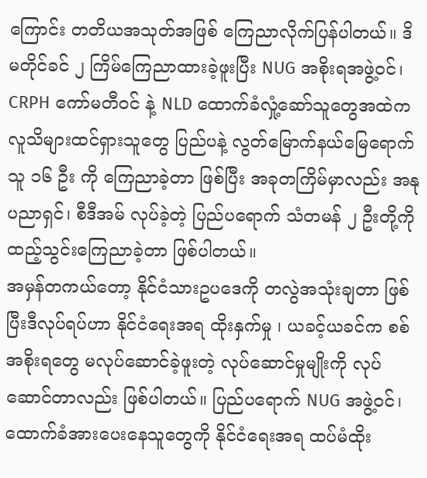ကြောင်း တတိယအသုတ်အဖြစ် ကြေညာလိုက်ပြန်ပါတယ်။ ဒိမတိုင်ခင် ၂ ကြိမ်ကြေညာထားခဲ့ဖူးပြီး NUG အစိုးရအဖွဲ့ဝင်၊ CRPH ကော်မတီဝင် နဲ့ NLD ထောက်ခံလှုံ့ဆော်သူတွေအထဲက လူသိများထင်ရှားသူတွေ ပြည်ပနဲ့ လွတ်မြောက်နယ်မြေရောက်သူ ၁၆ ဦး ကို ကြေညာခဲ့တာ ဖြစ်ပြီး အခုတကြိမ်မှာလည်း အနုပညာရှင်၊ စီဒီအမ် လုပ်ခဲ့တဲ့ ပြည်ပရောက် သံတမန် ၂ ဦးတို့ကို ထည့်သွင်းကြေညာခဲ့တာ ဖြစ်ပါတယ်။
အမှန်တကယ်တော့ နိုင်ငံသားဥပဒေကို တလွဲအသုံးချတာ ဖြစ်ပြီးဒီလုပ်ရပ်ဟာ နိုင်ငံရေးအရ ထိုးနှက်မှု ၊ ယခင့်ယခင်က စစ်အစိုးရတွေ မလုပ်ဆောင်ခဲ့ဖူးတဲ့ လုပ်ဆောင်မှုမျိုးကို လုပ်ဆောင်တာလည်း ဖြစ်ပါတယ်။ ပြည်ပရောက် NUG အဖွဲ့ဝင်၊ ထောက်ခံအားပေးနေသူတွေကို နိုင်ငံရေးအရ ထပ်မံထိုး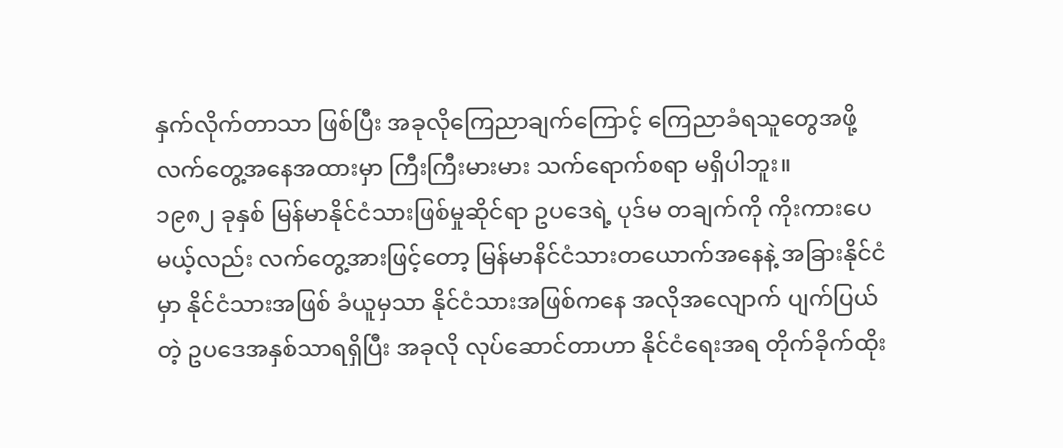နှက်လိုက်တာသာ ဖြစ်ပြီး အခုလိုကြေညာချက်ကြောင့် ကြေညာခံရသူတွေအဖို့ လက်တွေ့အနေအထားမှာ ကြီးကြီးမားမား သက်ရောက်စရာ မရှိပါဘူး။
၁၉၈၂ ခုနှစ် မြန်မာနိုင်ငံသားဖြစ်မှုဆိုင်ရာ ဥပဒေရဲ့ ပုဒ်မ တချက်ကို ကိုးကားပေမယ့်လည်း လက်တွေ့အားဖြင့်တော့ မြန်မာနိင်ငံသားတယောက်အနေနဲ့ အခြားနိုင်ငံမှာ နိုင်ငံသားအဖြစ် ခံယူမှသာ နိုင်ငံသားအဖြစ်ကနေ အလိုအလျောက် ပျက်ပြယ်တဲ့ ဥပဒေအနှစ်သာရရှိပြီး အခုလို လုပ်ဆောင်တာဟာ နိုင်ငံရေးအရ တိုက်ခိုက်ထိုး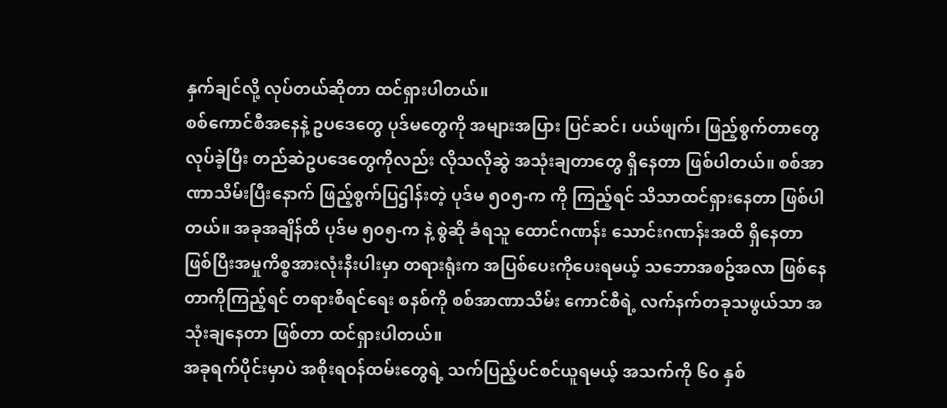နှက်ချင်လို့ လုပ်တယ်ဆိုတာ ထင်ရှားပါတယ်။
စစ်ကောင်စီအနေနဲ့ ဥပဒေတွေ ပုဒ်မတွေကို အများအပြား ပြင်ဆင်၊ ပယ်ဖျက်၊ ဖြည့်စွက်တာတွေ လုပ်ခဲ့ပြီး တည်ဆဲဥပဒေတွေကိုလည်း လိုသလိုဆွဲ အသုံးချတာတွေ ရှိနေတာ ဖြစ်ပါတယ်။ စစ်အာဏာသိမ်းပြီးနောက် ဖြည့်စွက်ပြဌါန်းတဲ့ ပုဒ်မ ၅၀၅-က ကို ကြည့်ရင် သိသာထင်ရှားနေတာ ဖြစ်ပါတယ်။ အခုအချိန်ထိ ပုဒ်မ ၅၀၅-က နဲ့ စွဲဆို ခံရသူ ထောင်ဂဏန်း သောင်းဂဏန်းအထိ ရှိနေတာ ဖြစ်ပြီးအမှုကိစ္စအားလုံးနီးပါးမှာ တရားရုံးက အပြစ်ပေးကိုပေးရမယ့် သဘောအစဥ်အလာ ဖြစ်နေတာကိုကြည့်ရင် တရားစီရင်ရေး စနစ်ကို စစ်အာဏာသိမ်း ကောင်စီရဲ့ လက်နက်တခုသဖွယ်သာ အသုံးချနေတာ ဖြစ်တာ ထင်ရှားပါတယ်။
အခုရက်ပိုင်းမှာပဲ အစိုးရဝန်ထမ်းတွေရဲ့ သက်ပြည့်ပင်စင်ယူရမယ့် အသက်ကို ၆၀ နှစ်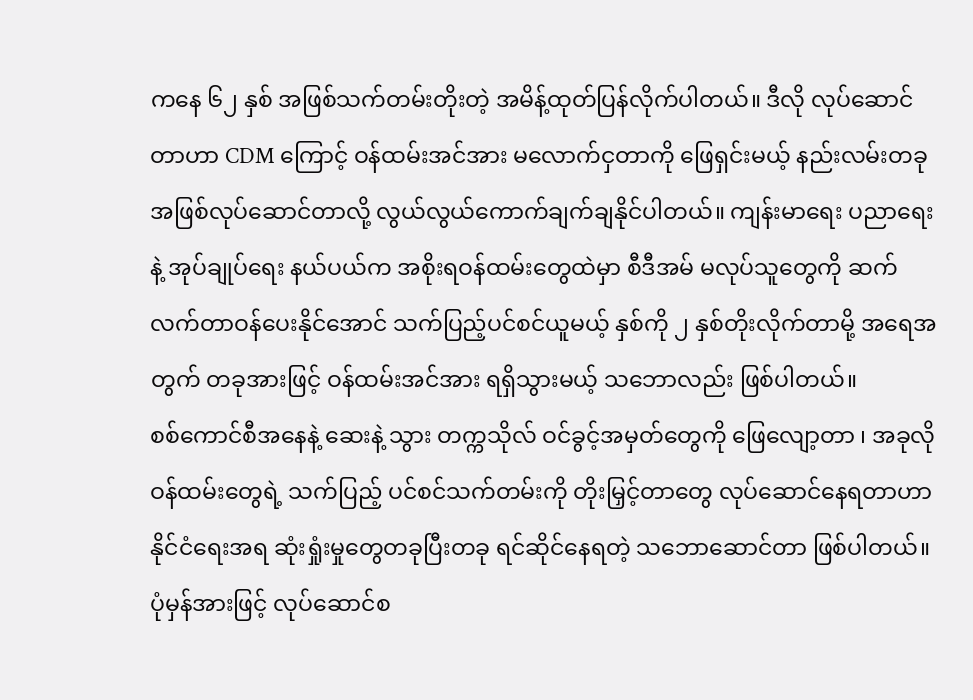ကနေ ၆၂ နှစ် အဖြစ်သက်တမ်းတိုးတဲ့ အမိန့်ထုတ်ပြန်လိုက်ပါတယ်။ ဒီလို လုပ်ဆောင်တာဟာ CDM ကြောင့် ဝန်ထမ်းအင်အား မလောက်ငှတာကို ဖြေရှင်းမယ့် နည်းလမ်းတခု အဖြစ်လုပ်ဆောင်တာလို့ လွယ်လွယ်ကောက်ချက်ချနိုင်ပါတယ်။ ကျန်းမာရေး ပညာရေးနဲ့ အုပ်ချုပ်ရေး နယ်ပယ်က အစိုးရဝန်ထမ်းတွေထဲမှာ စီဒီအမ် မလုပ်သူတွေကို ဆက်လက်တာဝန်ပေးနိုင်အောင် သက်ပြည့်ပင်စင်ယူမယ့် နှစ်ကို ၂ နှစ်တိုးလိုက်တာမို့ အရေအတွက် တခုအားဖြင့် ဝန်ထမ်းအင်အား ရရှိသွားမယ့် သဘောလည်း ဖြစ်ပါတယ်။
စစ်ကောင်စီအနေနဲ့ ဆေးနဲ့ သွား တက္ကသိုလ် ဝင်ခွင့်အမှတ်တွေကို ဖြေလျော့တာ ၊ အခုလို ဝန်ထမ်းတွေရဲ့ သက်ပြည့် ပင်စင်သက်တမ်းကို တိုးမြှင့်တာတွေ လုပ်ဆောင်နေရတာဟာ နိုင်ငံရေးအရ ဆုံးရှုံးမှုတွေတခုပြီးတခု ရင်ဆိုင်နေရတဲ့ သဘောဆောင်တာ ဖြစ်ပါတယ်။ ပုံမှန်အားဖြင့် လုပ်ဆောင်စ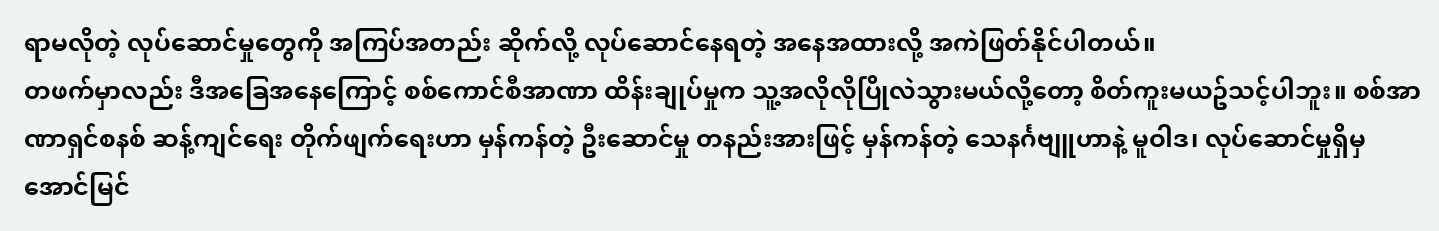ရာမလိုတဲ့ လုပ်ဆောင်မှုတွေကို အကြပ်အတည်း ဆိုက်လို့ လုပ်ဆောင်နေရတဲ့ အနေအထားလို့ အကဲဖြတ်နိုင်ပါတယ်။
တဖက်မှာလည်း ဒီအခြေအနေကြောင့် စစ်ကောင်စီအာဏာ ထိန်းချုပ်မှုက သူ့အလိုလိုပြိုလဲသွားမယ်လို့တော့ စိတ်ကူးမယဥ်သင့်ပါဘူး။ စစ်အာဏာရှင်စနစ် ဆန့်ကျင်ရေး တိုက်ဖျက်ရေးဟာ မှန်ကန်တဲ့ ဦးဆောင်မှု တနည်းအားဖြင့် မှန်ကန်တဲ့ သေနင်္ဂဗျူဟာနဲ့ မူဝါဒ၊ လုပ်ဆောင်မှုရှိမှ အောင်မြင်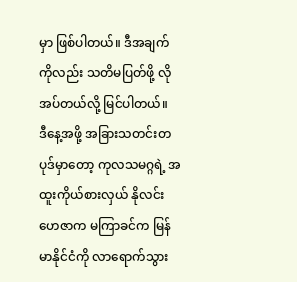မှာ ဖြစ်ပါတယ်။ ဒီအချက်ကိုလည်း သတိမပြတ်ဖို့ လိုအပ်တယ်လို့ မြင်ပါတယ်။
ဒီနေ့အဖို့ အခြားသတင်းတပုဒ်မှာတော့ ကုလသမဂ္ဂရဲ့ အထူးကိုယ်စားလှယ် နိုလင်းဟေဇာက မကြာခင်က မြန်မာနိုင်ငံကို လာရောက်သွား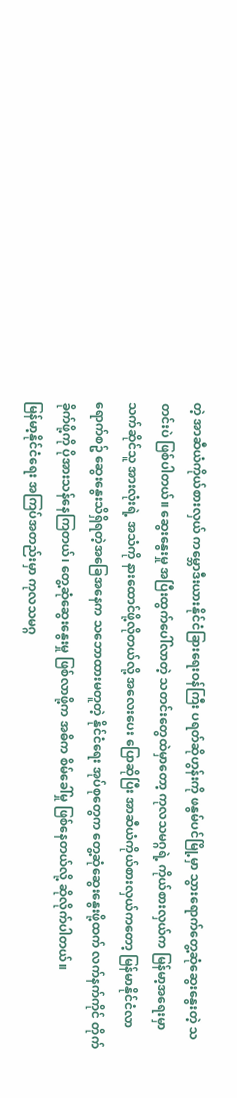တဲ့ အာဆီယံကိုယ်စားလှယ် ကမ္ဘောဒီးယားနိုင်ငံခြားရေးဝန်ကြီး ပရတ်ဆိုဟွန်းကို ဖနွမ်ပင်မြို့မှာ သွားရောက်တွေ့ဆုံဆွေးနွေးတဲ့ သတင်းပဲ ဖြစ်ပါတယ်။ ဆွေးနွေးမှု အပြီးထွက်ပေါ်လာတဲ့ သတင်းတွေထဲမှာတော့ ကုလသမဂ္ဂရဲ့ ကိုယ်စားလှယ်က မြန်မာ့အရေးမှာ သက်ဆိုင်သူ အားလုံးရဲ့ အသံကို နားထောင်ဖို့လိုတယ်လို့ အလေးပေး ပြောဆိုပြီး အာဆီယံကိုယ်စားလှယ်ကတော့ မြန်မာနိုင်ငံလာရောက်စဥ် ဆွေးနွေးသိရှိရတဲ့အခြေအနေက သဘောထားမတူတဲ့ နိုင်ငံရေး အုပ်စုတွေက တွေ့ဆုံဆွေးနွေးဖို့ထက် လက်နက်ကိုင် တိုက်ခိုက်ဖို့ကို ပိုအားသန်နေကြတယ်၊ တွေ့ဆုံဆွေးနွေးမှု ဖြစ်လာဖို့က အဓိက စိမ်ခေါ်မှု ဖြစ်နေတယ်လို့ ဆိုလိုက်ပါတယ်။
မြန်မာ့နိုင်ငံရေး အကြပ်အတည်းမှာ ကုလသမဂ္ဂ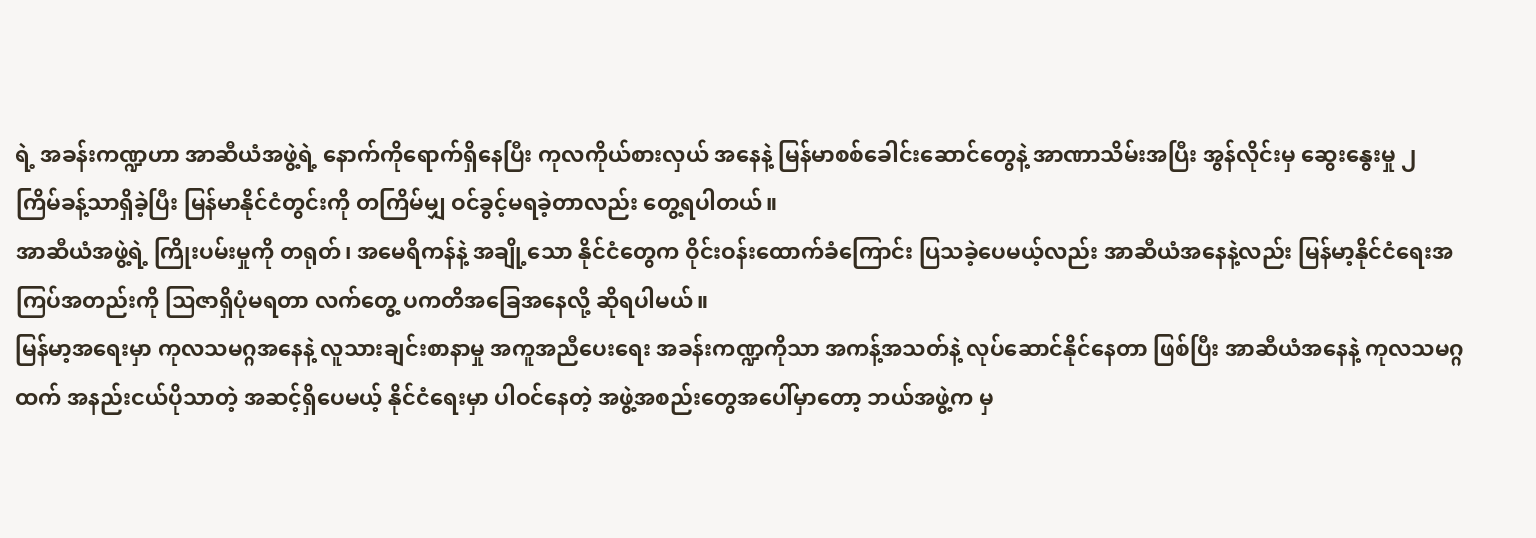ရဲ့ အခန်းကဏ္ဍဟာ အာဆီယံအဖွဲ့ရဲ့ နောက်ကိုရောက်ရှိနေပြီး ကုလကိုယ်စားလှယ် အနေနဲ့ မြန်မာစစ်ခေါင်းဆောင်တွေနဲ့ အာဏာသိမ်းအပြီး အွန်လိုင်းမှ ဆွေးနွေးမှု ၂ ကြိမ်ခန့်သာရှိခဲ့ပြီး မြန်မာနိုင်ငံတွင်းကို တကြိမ်မျှ ဝင်ခွင့်မရခဲ့တာလည်း တွေ့ရပါတယ်။
အာဆီယံအဖွဲ့ရဲ့ ကြိုးပမ်းမှုကို တရုတ်၊ အမေရိကန်နဲ့ အချို့သော နိုင်ငံတွေက ဝိုင်းဝန်းထောက်ခံကြောင်း ပြသခဲ့ပေမယ့်လည်း အာဆီယံအနေနဲ့လည်း မြန်မာ့နိုင်ငံရေးအကြပ်အတည်းကို သြဇာရှိပုံမရတာ လက်တွေ့ ပကတိအခြေအနေလို့ ဆိုရပါမယ်။
မြန်မာ့အရေးမှာ ကုလသမဂ္ဂအနေနဲ့ လူသားချင်းစာနာမှု အကူအညီပေးရေး အခန်းကဏ္ဍကိုသာ အကန့်အသတ်နဲ့ လုပ်ဆောင်နိုင်နေတာ ဖြစ်ပြီး အာဆီယံအနေနဲ့ ကုလသမဂ္ဂထက် အနည်းငယ်ပိုသာတဲ့ အဆင့်ရှိပေမယ့် နိုင်ငံရေးမှာ ပါဝင်နေတဲ့ အဖွဲ့အစည်းတွေအပေါ်မှာတော့ ဘယ်အဖွဲ့က မှ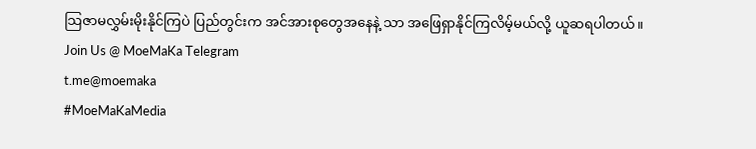သြဇာမလွှမ်းမိုးနိုင်ကြပဲ ပြည်တွင်းက အင်အားစုတွေအနေနဲ့ သာ အဖြေရှာနိုင်ကြလိမ့်မယ်လို့ ယူဆရပါတယ်။
Join Us @ MoeMaKa Telegram
t.me@moemaka
#MoeMaKaMedia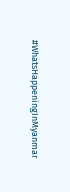#WhatsHappeningInMyanmar